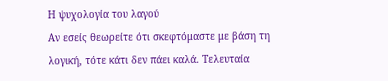Η ψυχολογία του λαγού
Αν εσείς θεωρείτε ότι σκεφτόμαστε με βάση τη λογική, τότε κάτι δεν πάει καλά. Τελευταία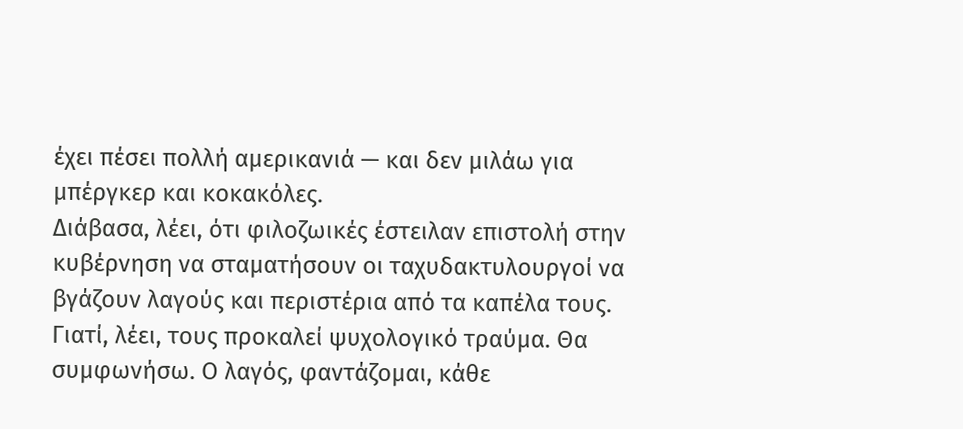έχει πέσει πολλή αμερικανιά — και δεν μιλάω για μπέργκερ και κοκακόλες.
Διάβασα, λέει, ότι φιλοζωικές έστειλαν επιστολή στην κυβέρνηση να σταματήσουν οι ταχυδακτυλουργοί να βγάζουν λαγούς και περιστέρια από τα καπέλα τους. Γιατί, λέει, τους προκαλεί ψυχολογικό τραύμα. Θα συμφωνήσω. Ο λαγός, φαντάζομαι, κάθε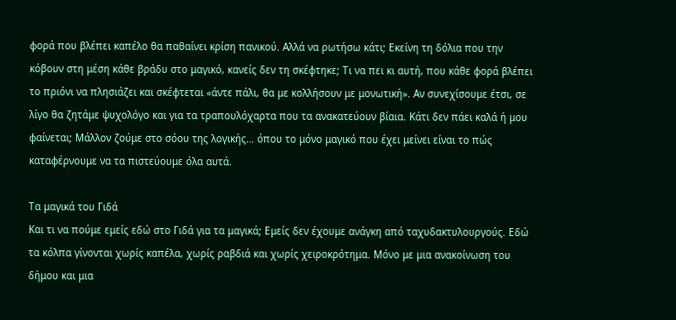φορά που βλέπει καπέλο θα παθαίνει κρίση πανικού. Αλλά να ρωτήσω κάτι; Εκείνη τη δόλια που την κόβουν στη μέση κάθε βράδυ στο μαγικό, κανείς δεν τη σκέφτηκε; Τι να πει κι αυτή, που κάθε φορά βλέπει το πριόνι να πλησιάζει και σκέφτεται «άντε πάλι, θα με κολλήσουν με μονωτική». Αν συνεχίσουμε έτσι, σε λίγο θα ζητάμε ψυχολόγο και για τα τραπουλόχαρτα που τα ανακατεύουν βίαια. Κάτι δεν πάει καλά ή μου φαίνεται; Μάλλον ζούμε στο σόου της λογικής… όπου το μόνο μαγικό που έχει μείνει είναι το πώς καταφέρνουμε να τα πιστεύουμε όλα αυτά.

Τα μαγικά του Γιδά
Και τι να πούμε εμείς εδώ στο Γιδά για τα μαγικά; Εμείς δεν έχουμε ανάγκη από ταχυδακτυλουργούς. Εδώ τα κόλπα γίνονται χωρίς καπέλα, χωρίς ραβδιά και χωρίς χειροκρότημα. Μόνο με μια ανακοίνωση του δήμου και μια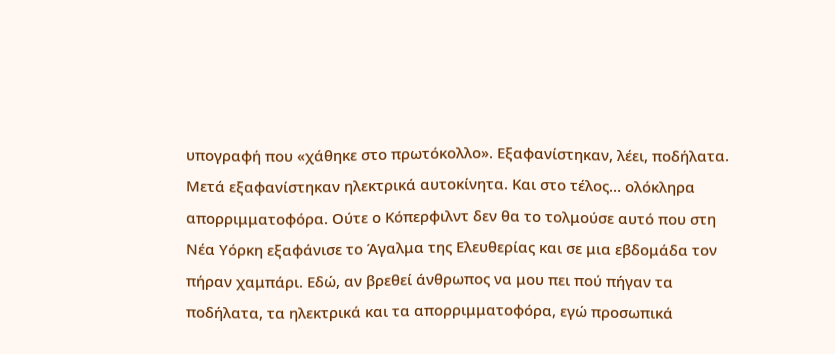υπογραφή που «χάθηκε στο πρωτόκολλο». Εξαφανίστηκαν, λέει, ποδήλατα. Μετά εξαφανίστηκαν ηλεκτρικά αυτοκίνητα. Και στο τέλος… ολόκληρα απορριμματοφόρα. Ούτε ο Κόπερφιλντ δεν θα το τολμούσε αυτό που στη Νέα Υόρκη εξαφάνισε το Άγαλμα της Ελευθερίας και σε μια εβδομάδα τον πήραν χαμπάρι. Εδώ, αν βρεθεί άνθρωπος να μου πει πού πήγαν τα ποδήλατα, τα ηλεκτρικά και τα απορριμματοφόρα, εγώ προσωπικά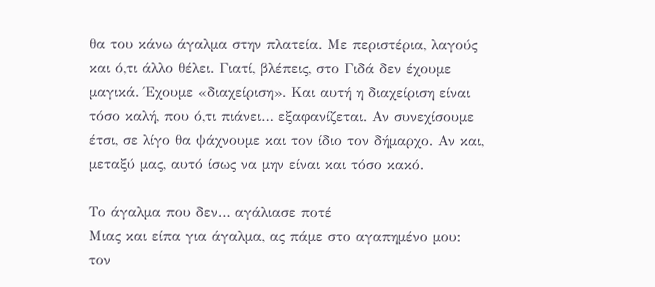θα του κάνω άγαλμα στην πλατεία. Με περιστέρια, λαγούς και ό,τι άλλο θέλει. Γιατί, βλέπεις, στο Γιδά δεν έχουμε μαγικά. Έχουμε «διαχείριση». Και αυτή η διαχείριση είναι τόσο καλή, που ό,τι πιάνει… εξαφανίζεται. Αν συνεχίσουμε έτσι, σε λίγο θα ψάχνουμε και τον ίδιο τον δήμαρχο. Αν και, μεταξύ μας, αυτό ίσως να μην είναι και τόσο κακό.

Το άγαλμα που δεν… αγάλιασε ποτέ
Μιας και είπα για άγαλμα, ας πάμε στο αγαπημένο μου: τον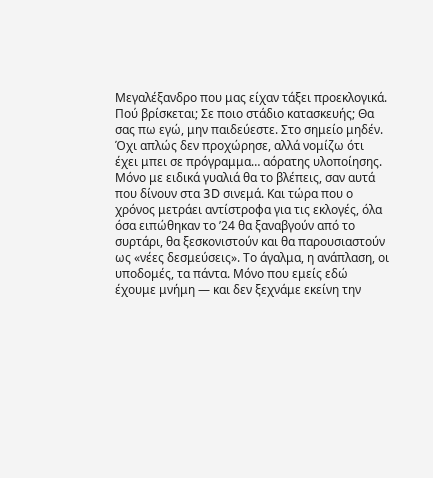Μεγαλέξανδρο που μας είχαν τάξει προεκλογικά. Πού βρίσκεται; Σε ποιο στάδιο κατασκευής; Θα σας πω εγώ, μην παιδεύεστε. Στο σημείο μηδέν. Όχι απλώς δεν προχώρησε, αλλά νομίζω ότι έχει μπει σε πρόγραμμα… αόρατης υλοποίησης. Μόνο με ειδικά γυαλιά θα το βλέπεις, σαν αυτά που δίνουν στα 3D σινεμά. Και τώρα που ο χρόνος μετράει αντίστροφα για τις εκλογές, όλα όσα ειπώθηκαν το ’24 θα ξαναβγούν από το συρτάρι, θα ξεσκονιστούν και θα παρουσιαστούν ως «νέες δεσμεύσεις». Το άγαλμα, η ανάπλαση, οι υποδομές, τα πάντα. Μόνο που εμείς εδώ έχουμε μνήμη — και δεν ξεχνάμε εκείνη την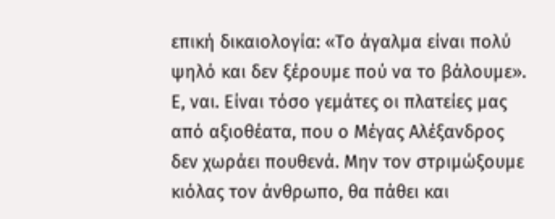επική δικαιολογία: «Το άγαλμα είναι πολύ ψηλό και δεν ξέρουμε πού να το βάλουμε». Ε, ναι. Είναι τόσο γεμάτες οι πλατείες μας από αξιοθέατα, που ο Μέγας Αλέξανδρος δεν χωράει πουθενά. Μην τον στριμώξουμε κιόλας τον άνθρωπο, θα πάθει και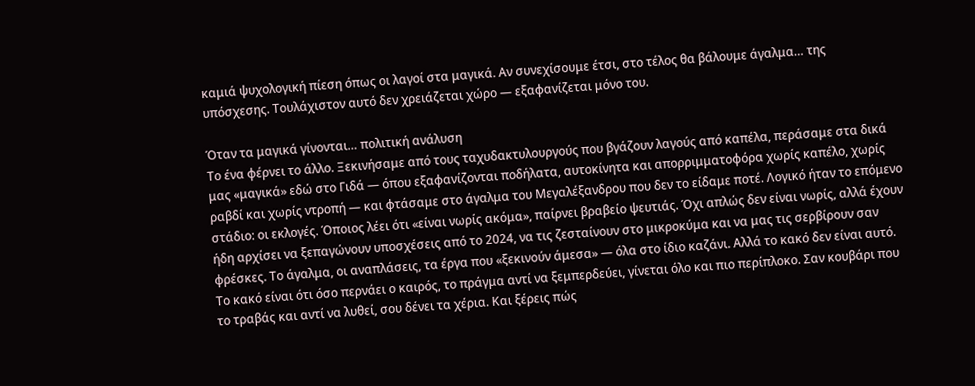καμιά ψυχολογική πίεση όπως οι λαγοί στα μαγικά. Αν συνεχίσουμε έτσι, στο τέλος θα βάλουμε άγαλμα… της υπόσχεσης. Τουλάχιστον αυτό δεν χρειάζεται χώρο — εξαφανίζεται μόνο του.

Όταν τα μαγικά γίνονται… πολιτική ανάλυση
Το ένα φέρνει το άλλο. Ξεκινήσαμε από τους ταχυδακτυλουργούς που βγάζουν λαγούς από καπέλα, περάσαμε στα δικά μας «μαγικά» εδώ στο Γιδά — όπου εξαφανίζονται ποδήλατα, αυτοκίνητα και απορριμματοφόρα χωρίς καπέλο, χωρίς ραβδί και χωρίς ντροπή — και φτάσαμε στο άγαλμα του Μεγαλέξανδρου που δεν το είδαμε ποτέ. Λογικό ήταν το επόμενο στάδιο: οι εκλογές. Όποιος λέει ότι «είναι νωρίς ακόμα», παίρνει βραβείο ψευτιάς. Όχι απλώς δεν είναι νωρίς, αλλά έχουν ήδη αρχίσει να ξεπαγώνουν υποσχέσεις από το 2024, να τις ζεσταίνουν στο μικροκύμα και να μας τις σερβίρουν σαν φρέσκες. Το άγαλμα, οι αναπλάσεις, τα έργα που «ξεκινούν άμεσα» — όλα στο ίδιο καζάνι. Αλλά το κακό δεν είναι αυτό. Το κακό είναι ότι όσο περνάει ο καιρός, το πράγμα αντί να ξεμπερδεύει, γίνεται όλο και πιο περίπλοκο. Σαν κουβάρι που το τραβάς και αντί να λυθεί, σου δένει τα χέρια. Και ξέρεις πώς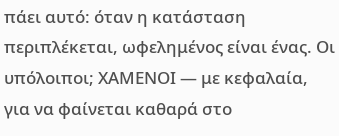πάει αυτό: όταν η κατάσταση περιπλέκεται, ωφελημένος είναι ένας. Οι υπόλοιποι; ΧΑΜΕΝΟΙ — με κεφαλαία, για να φαίνεται καθαρά στο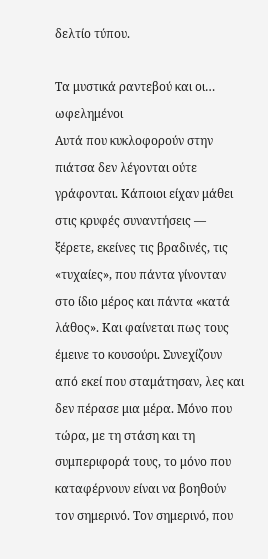δελτίο τύπου.

Τα μυστικά ραντεβού και οι… ωφελημένοι
Αυτά που κυκλοφορούν στην πιάτσα δεν λέγονται ούτε γράφονται. Κάποιοι είχαν μάθει στις κρυφές συναντήσεις — ξέρετε, εκείνες τις βραδινές, τις «τυχαίες», που πάντα γίνονταν στο ίδιο μέρος και πάντα «κατά λάθος». Και φαίνεται πως τους έμεινε το κουσούρι. Συνεχίζουν από εκεί που σταμάτησαν, λες και δεν πέρασε μια μέρα. Μόνο που τώρα, με τη στάση και τη συμπεριφορά τους, το μόνο που καταφέρνουν είναι να βοηθούν τον σημερινό. Τον σημερινό, που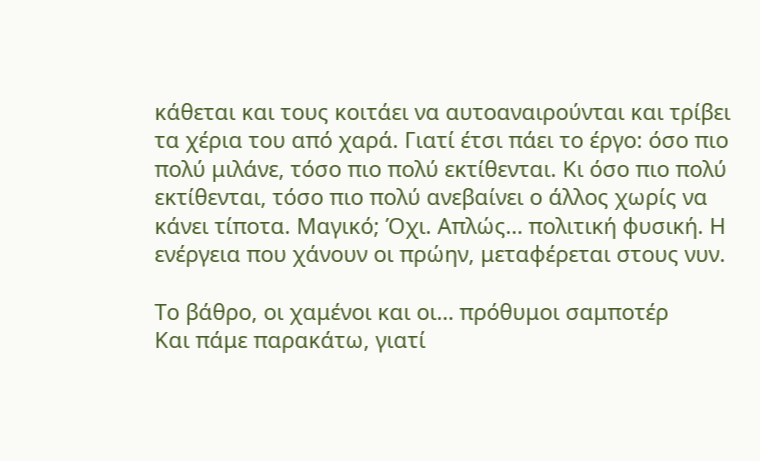κάθεται και τους κοιτάει να αυτοαναιρούνται και τρίβει τα χέρια του από χαρά. Γιατί έτσι πάει το έργο: όσο πιο πολύ μιλάνε, τόσο πιο πολύ εκτίθενται. Κι όσο πιο πολύ εκτίθενται, τόσο πιο πολύ ανεβαίνει ο άλλος χωρίς να κάνει τίποτα. Μαγικό; Όχι. Απλώς… πολιτική φυσική. Η ενέργεια που χάνουν οι πρώην, μεταφέρεται στους νυν.

Το βάθρο, οι χαμένοι και οι… πρόθυμοι σαμποτέρ
Και πάμε παρακάτω, γιατί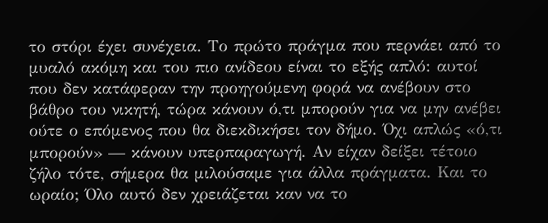το στόρι έχει συνέχεια. Το πρώτο πράγμα που περνάει από το μυαλό ακόμη και του πιο ανίδεου είναι το εξής απλό: αυτοί που δεν κατάφεραν την προηγούμενη φορά να ανέβουν στο βάθρο του νικητή, τώρα κάνουν ό,τι μπορούν για να μην ανέβει ούτε ο επόμενος που θα διεκδικήσει τον δήμο. Όχι απλώς «ό,τι μπορούν» — κάνουν υπερπαραγωγή. Αν είχαν δείξει τέτοιο ζήλο τότε, σήμερα θα μιλούσαμε για άλλα πράγματα. Και το ωραίο; Όλο αυτό δεν χρειάζεται καν να το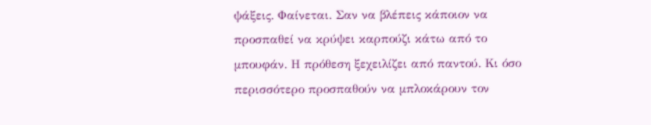ψάξεις. Φαίνεται. Σαν να βλέπεις κάποιον να προσπαθεί να κρύψει καρπούζι κάτω από το μπουφάν. Η πρόθεση ξεχειλίζει από παντού. Κι όσο περισσότερο προσπαθούν να μπλοκάρουν τον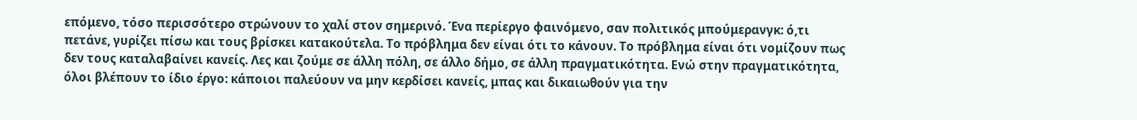επόμενο, τόσο περισσότερο στρώνουν το χαλί στον σημερινό. Ένα περίεργο φαινόμενο, σαν πολιτικός μπούμερανγκ: ό,τι πετάνε, γυρίζει πίσω και τους βρίσκει κατακούτελα. Το πρόβλημα δεν είναι ότι το κάνουν. Το πρόβλημα είναι ότι νομίζουν πως δεν τους καταλαβαίνει κανείς. Λες και ζούμε σε άλλη πόλη, σε άλλο δήμο, σε άλλη πραγματικότητα. Ενώ στην πραγματικότητα, όλοι βλέπουν το ίδιο έργο: κάποιοι παλεύουν να μην κερδίσει κανείς, μπας και δικαιωθούν για την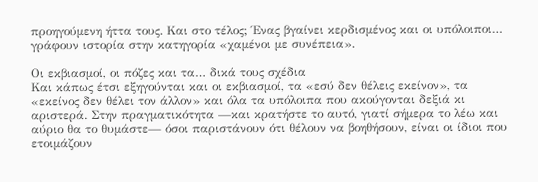προηγούμενη ήττα τους. Και στο τέλος; Ένας βγαίνει κερδισμένος και οι υπόλοιποι… γράφουν ιστορία στην κατηγορία «χαμένοι με συνέπεια».

Οι εκβιασμοί, οι πόζες και τα… δικά τους σχέδια
Και κάπως έτσι εξηγούνται και οι εκβιασμοί, τα «εσύ δεν θέλεις εκείνον», τα «εκείνος δεν θέλει τον άλλον» και όλα τα υπόλοιπα που ακούγονται δεξιά κι αριστερά. Στην πραγματικότητα —και κρατήστε το αυτό, γιατί σήμερα το λέω και αύριο θα το θυμάστε— όσοι παριστάνουν ότι θέλουν να βοηθήσουν, είναι οι ίδιοι που ετοιμάζουν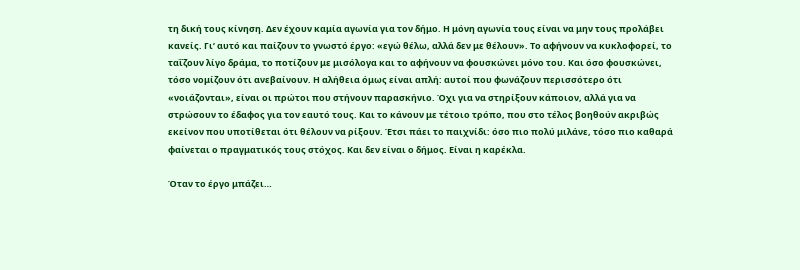τη δική τους κίνηση. Δεν έχουν καμία αγωνία για τον δήμο. Η μόνη αγωνία τους είναι να μην τους προλάβει κανείς. Γι’ αυτό και παίζουν το γνωστό έργο: «εγώ θέλω, αλλά δεν με θέλουν». Το αφήνουν να κυκλοφορεί, το ταΐζουν λίγο δράμα, το ποτίζουν με μισόλογα και το αφήνουν να φουσκώνει μόνο του. Και όσο φουσκώνει, τόσο νομίζουν ότι ανεβαίνουν. Η αλήθεια όμως είναι απλή: αυτοί που φωνάζουν περισσότερο ότι «νοιάζονται», είναι οι πρώτοι που στήνουν παρασκήνιο. Όχι για να στηρίξουν κάποιον, αλλά για να στρώσουν το έδαφος για τον εαυτό τους. Και το κάνουν με τέτοιο τρόπο, που στο τέλος βοηθούν ακριβώς εκείνον που υποτίθεται ότι θέλουν να ρίξουν. Έτσι πάει το παιχνίδι: όσο πιο πολύ μιλάνε, τόσο πιο καθαρά φαίνεται ο πραγματικός τους στόχος. Και δεν είναι ο δήμος. Είναι η καρέκλα.

Όταν το έργο μπάζει…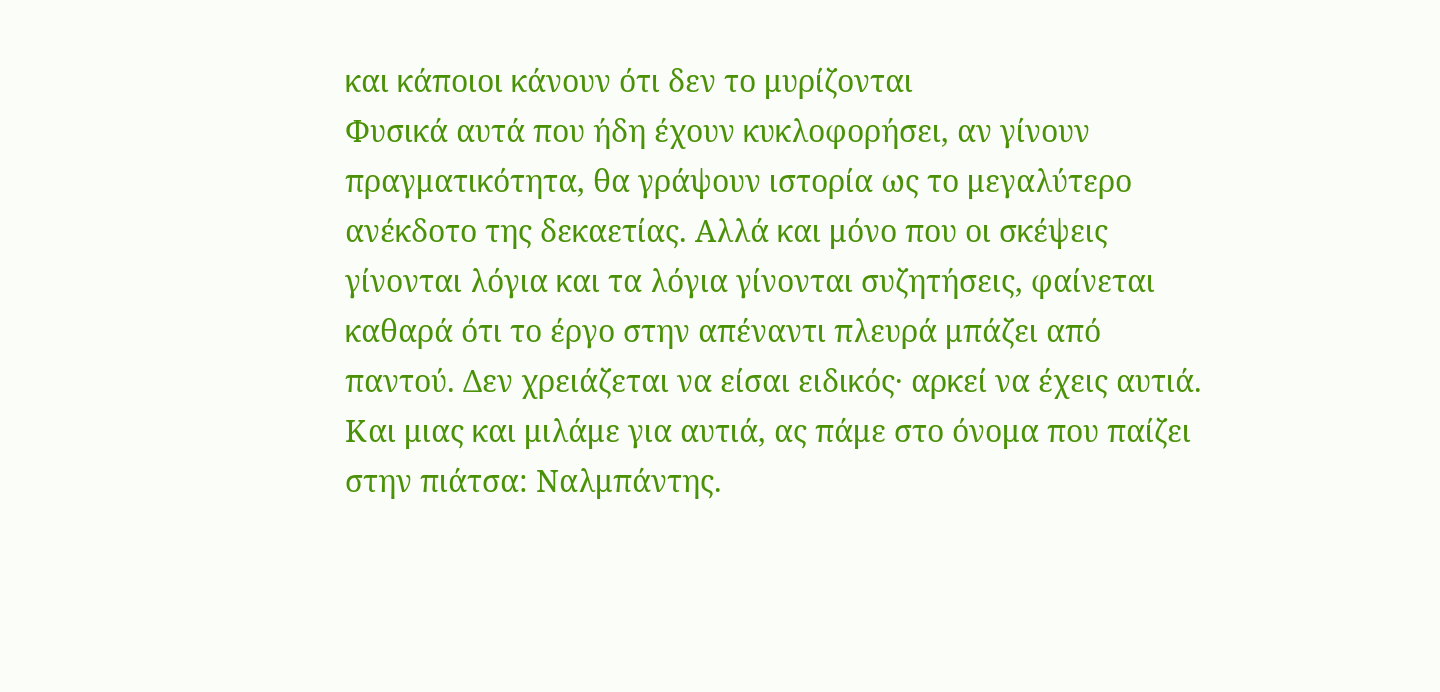και κάποιοι κάνουν ότι δεν το μυρίζονται
Φυσικά αυτά που ήδη έχουν κυκλοφορήσει, αν γίνουν πραγματικότητα, θα γράψουν ιστορία ως το μεγαλύτερο ανέκδοτο της δεκαετίας. Αλλά και μόνο που οι σκέψεις γίνονται λόγια και τα λόγια γίνονται συζητήσεις, φαίνεται καθαρά ότι το έργο στην απέναντι πλευρά μπάζει από παντού. Δεν χρειάζεται να είσαι ειδικός· αρκεί να έχεις αυτιά. Και μιας και μιλάμε για αυτιά, ας πάμε στο όνομα που παίζει στην πιάτσα: Ναλμπάντης.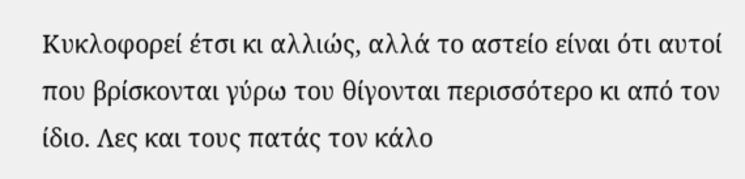Κυκλοφορεί έτσι κι αλλιώς, αλλά το αστείο είναι ότι αυτοί που βρίσκονται γύρω του θίγονται περισσότερο κι από τον ίδιο. Λες και τους πατάς τον κάλο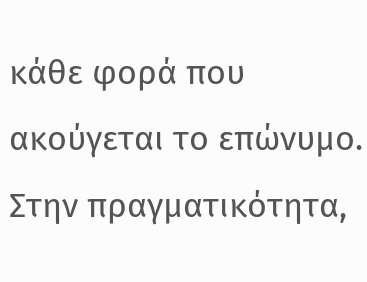κάθε φορά που ακούγεται το επώνυμο. Στην πραγματικότητα,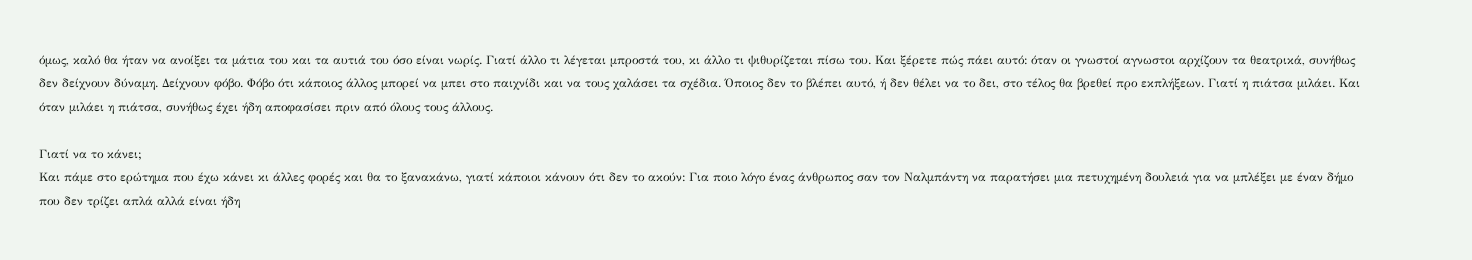όμως, καλό θα ήταν να ανοίξει τα μάτια του και τα αυτιά του όσο είναι νωρίς. Γιατί άλλο τι λέγεται μπροστά του, κι άλλο τι ψιθυρίζεται πίσω του. Και ξέρετε πώς πάει αυτό: όταν οι γνωστοί αγνωστοι αρχίζουν τα θεατρικά, συνήθως δεν δείχνουν δύναμη. Δείχνουν φόβο. Φόβο ότι κάποιος άλλος μπορεί να μπει στο παιχνίδι και να τους χαλάσει τα σχέδια. Όποιος δεν το βλέπει αυτό, ή δεν θέλει να το δει, στο τέλος θα βρεθεί προ εκπλήξεων. Γιατί η πιάτσα μιλάει. Και όταν μιλάει η πιάτσα, συνήθως έχει ήδη αποφασίσει πριν από όλους τους άλλους.

Γιατί να το κάνει;
Και πάμε στο ερώτημα που έχω κάνει κι άλλες φορές και θα το ξανακάνω, γιατί κάποιοι κάνουν ότι δεν το ακούν: Για ποιο λόγο ένας άνθρωπος σαν τον Ναλμπάντη να παρατήσει μια πετυχημένη δουλειά για να μπλέξει με έναν δήμο που δεν τρίζει απλά αλλά είναι ήδη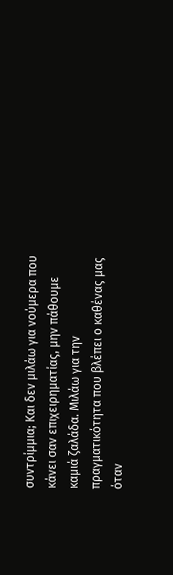συντρίμμια; Και δεν μιλάω για νούμερα που κάνει σαν επιχειρηματίας, μην πάθουμε καμιά ζαλάδα. Μιλάω για την πραγματικότητα που βλέπει ο καθένας μας όταν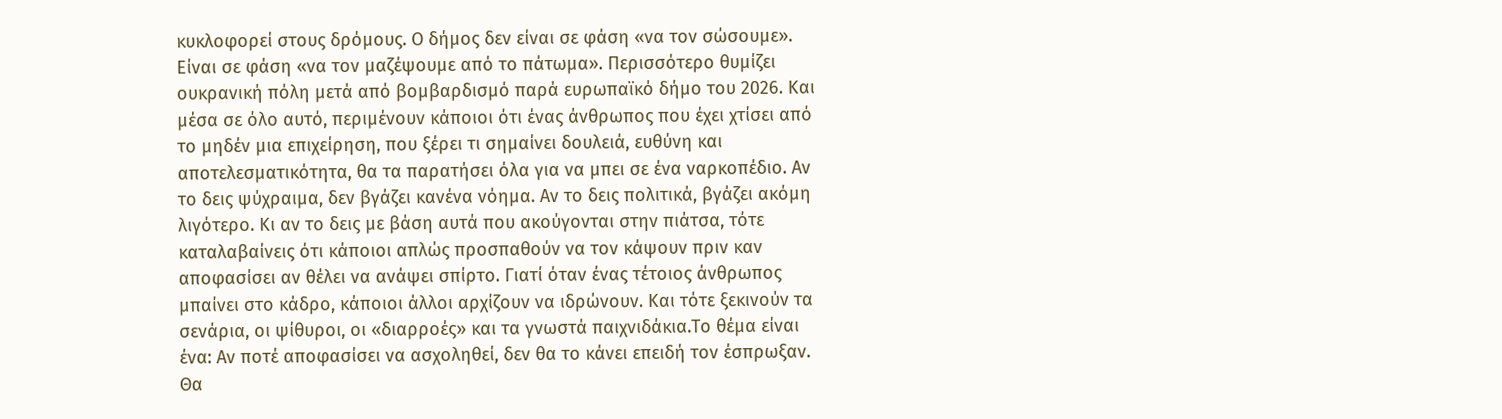κυκλοφορεί στους δρόμους. Ο δήμος δεν είναι σε φάση «να τον σώσουμε». Είναι σε φάση «να τον μαζέψουμε από το πάτωμα». Περισσότερο θυμίζει ουκρανική πόλη μετά από βομβαρδισμό παρά ευρωπαϊκό δήμο του 2026. Και μέσα σε όλο αυτό, περιμένουν κάποιοι ότι ένας άνθρωπος που έχει χτίσει από το μηδέν μια επιχείρηση, που ξέρει τι σημαίνει δουλειά, ευθύνη και αποτελεσματικότητα, θα τα παρατήσει όλα για να μπει σε ένα ναρκοπέδιο. Αν το δεις ψύχραιμα, δεν βγάζει κανένα νόημα. Αν το δεις πολιτικά, βγάζει ακόμη λιγότερο. Κι αν το δεις με βάση αυτά που ακούγονται στην πιάτσα, τότε καταλαβαίνεις ότι κάποιοι απλώς προσπαθούν να τον κάψουν πριν καν αποφασίσει αν θέλει να ανάψει σπίρτο. Γιατί όταν ένας τέτοιος άνθρωπος μπαίνει στο κάδρο, κάποιοι άλλοι αρχίζουν να ιδρώνουν. Και τότε ξεκινούν τα σενάρια, οι ψίθυροι, οι «διαρροές» και τα γνωστά παιχνιδάκια.Το θέμα είναι ένα: Αν ποτέ αποφασίσει να ασχοληθεί, δεν θα το κάνει επειδή τον έσπρωξαν. Θα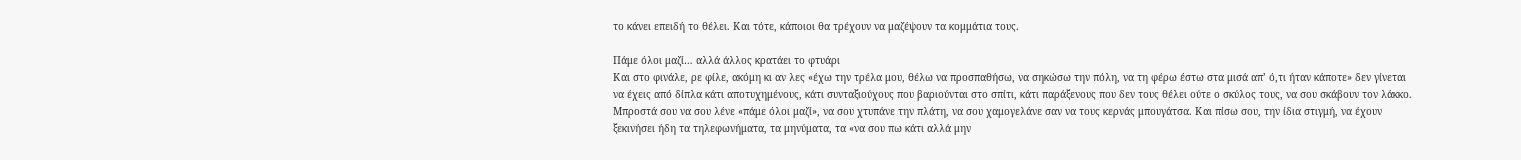το κάνει επειδή το θέλει. Και τότε, κάποιοι θα τρέχουν να μαζέψουν τα κομμάτια τους.

Πάμε όλοι μαζί… αλλά άλλος κρατάει το φτυάρι
Και στο φινάλε, ρε φίλε, ακόμη κι αν λες «έχω την τρέλα μου, θέλω να προσπαθήσω, να σηκώσω την πόλη, να τη φέρω έστω στα μισά απ’ ό,τι ήταν κάποτε» δεν γίνεται να έχεις από δίπλα κάτι αποτυχημένους, κάτι συνταξιούχους που βαριούνται στο σπίτι, κάτι παράξενους που δεν τους θέλει ούτε ο σκύλος τους, να σου σκάβουν τον λάκκο. Μπροστά σου να σου λένε «πάμε όλοι μαζί», να σου χτυπάνε την πλάτη, να σου χαμογελάνε σαν να τους κερνάς μπουγάτσα. Και πίσω σου, την ίδια στιγμή, να έχουν ξεκινήσει ήδη τα τηλεφωνήματα, τα μηνύματα, τα «να σου πω κάτι αλλά μην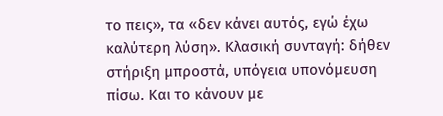το πεις», τα «δεν κάνει αυτός, εγώ έχω καλύτερη λύση». Κλασική συνταγή: δήθεν στήριξη μπροστά, υπόγεια υπονόμευση πίσω. Και το κάνουν με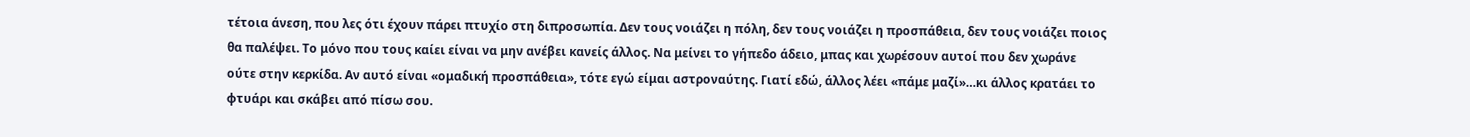τέτοια άνεση, που λες ότι έχουν πάρει πτυχίο στη διπροσωπία. Δεν τους νοιάζει η πόλη, δεν τους νοιάζει η προσπάθεια, δεν τους νοιάζει ποιος θα παλέψει. Το μόνο που τους καίει είναι να μην ανέβει κανείς άλλος. Να μείνει το γήπεδο άδειο, μπας και χωρέσουν αυτοί που δεν χωράνε ούτε στην κερκίδα. Αν αυτό είναι «ομαδική προσπάθεια», τότε εγώ είμαι αστροναύτης. Γιατί εδώ, άλλος λέει «πάμε μαζί»…κι άλλος κρατάει το φτυάρι και σκάβει από πίσω σου.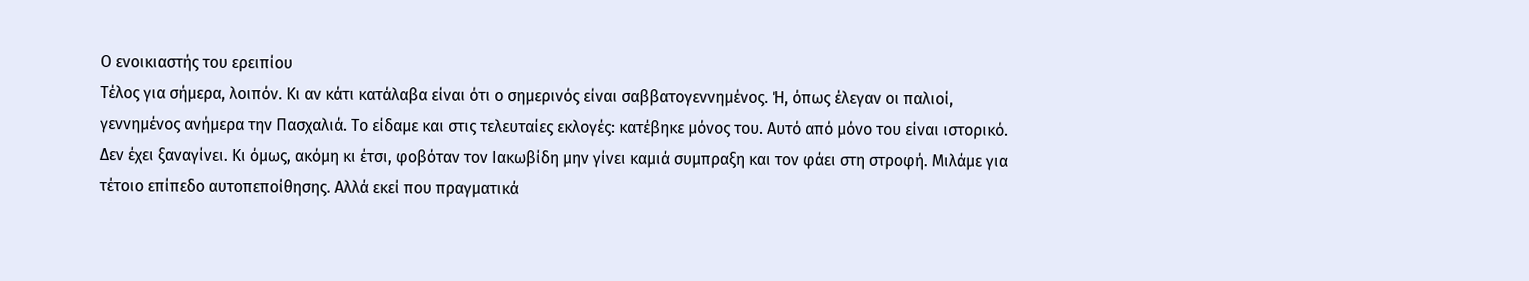Ο ενοικιαστής του ερειπίου
Τέλος για σήμερα, λοιπόν. Κι αν κάτι κατάλαβα είναι ότι ο σημερινός είναι σαββατογεννημένος. Ή, όπως έλεγαν οι παλιοί, γεννημένος ανήμερα την Πασχαλιά. Το είδαμε και στις τελευταίες εκλογές: κατέβηκε μόνος του. Αυτό από μόνο του είναι ιστορικό. Δεν έχει ξαναγίνει. Κι όμως, ακόμη κι έτσι, φοβόταν τον Ιακωβίδη μην γίνει καμιά συμπραξη και τον φάει στη στροφή. Μιλάμε για τέτοιο επίπεδο αυτοπεποίθησης. Αλλά εκεί που πραγματικά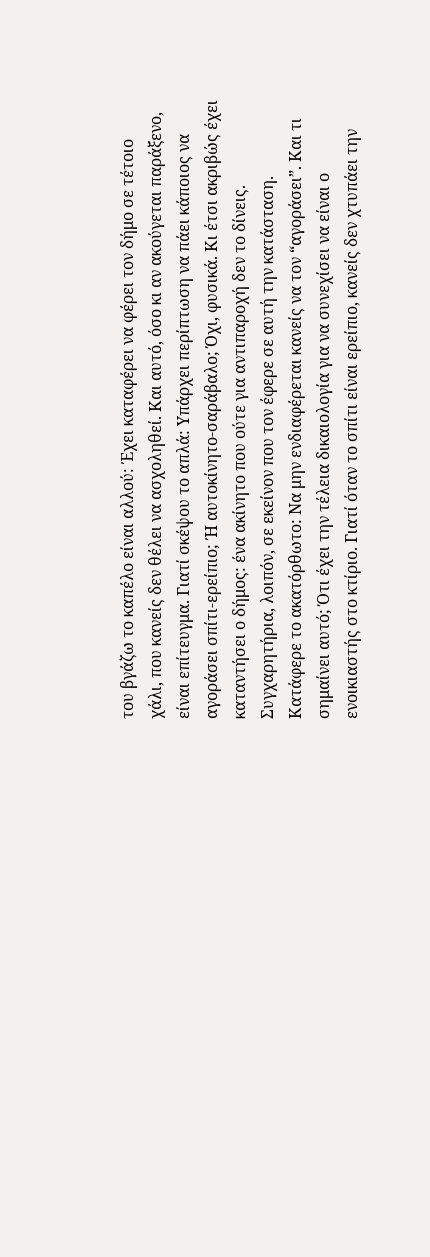του βγάζω το καπέλο είναι αλλού: Έχει καταφέρει να φέρει τον δήμο σε τέτοιο χάλι, που κανείς δεν θέλει να ασχοληθεί. Και αυτό, όσο κι αν ακούγεται παράξενο, είναι επίτευγμα. Γιατί σκέψου το απλά: Υπάρχει περίπτωση να πάει κάποιος να αγοράσει σπίτι-ερείπιο; Ή αυτοκίνητο-σαράβαλο; Όχι, φυσικά. Κι έτσι ακριβώς έχει καταντήσει ο δήμος: ένα ακίνητο που ούτε για αντιπαροχή δεν το δίνεις. Συγχαρητήρια, λοιπόν, σε εκείνον που τον έφερε σε αυτή την κατάσταση. Κατάφερε το ακατόρθωτο: Να μην ενδιαφέρεται κανείς να τον “αγοράσει”. Και τι σημαίνει αυτό; Ότι έχει την τέλεια δικαιολογία για να συνεχίσει να είναι ο ενοικιαστής στο κτίριο. Γιατί όταν το σπίτι είναι ερείπιο, κανείς δεν χτυπάει την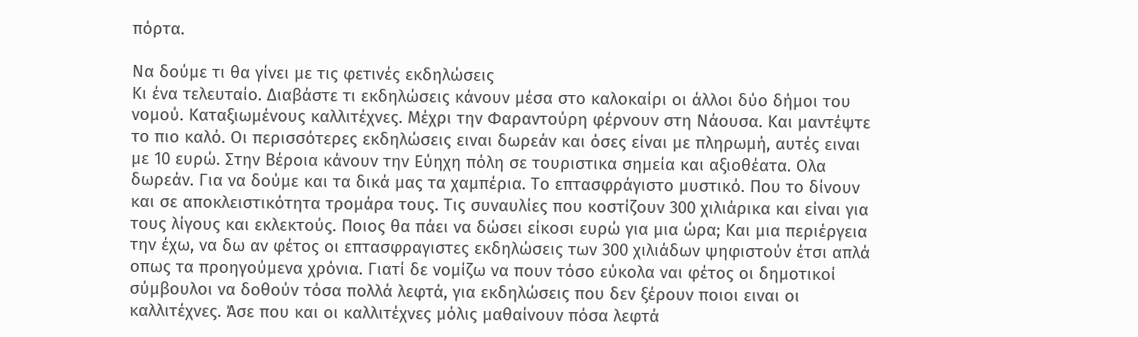πόρτα.

Να δούμε τι θα γίνει με τις φετινές εκδηλώσεις
Κι ένα τελευταίο. Διαβάστε τι εκδηλώσεις κάνουν μέσα στο καλοκαίρι οι άλλοι δύο δήμοι του νομού. Καταξιωμένους καλλιτέχνες. Μέχρι την Φαραντούρη φέρνουν στη Νάουσα. Και μαντέψτε το πιο καλό. Οι περισσότερες εκδηλώσεις ειναι δωρεάν και όσες είναι με πληρωμή, αυτές ειναι με 10 ευρώ. Στην Βέροια κάνουν την Εύηχη πόλη σε τουριστικα σημεία και αξιοθέατα. Ολα δωρεάν. Για να δούμε και τα δικά μας τα χαμπέρια. Το επτασφράγιστο μυστικό. Που το δίνουν και σε αποκλειστικότητα τρομάρα τους. Τις συναυλίες που κοστίζουν 300 χιλιάρικα και είναι για τους λίγους και εκλεκτούς. Ποιος θα πάει να δώσει είκοσι ευρώ για μια ώρα; Και μια περιέργεια την έχω, να δω αν φέτος οι επτασφραγιστες εκδηλώσεις των 300 χιλιάδων ψηφιστούν έτσι απλά οπως τα προηγούμενα χρόνια. Γιατί δε νομίζω να πουν τόσο εύκολα ναι φέτος οι δημοτικοί σύμβουλοι να δοθούν τόσα πολλά λεφτά, για εκδηλώσεις που δεν ξέρουν ποιοι ειναι οι καλλιτέχνες. Άσε που και οι καλλιτέχνες μόλις μαθαίνουν πόσα λεφτά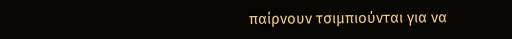παίρνουν τσιμπιούνται για να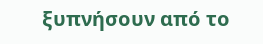ξυπνήσουν από το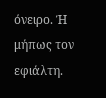όνειρο. Ή μήπως τον εφιάλτη.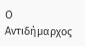Ο Αντιδήμαρχος